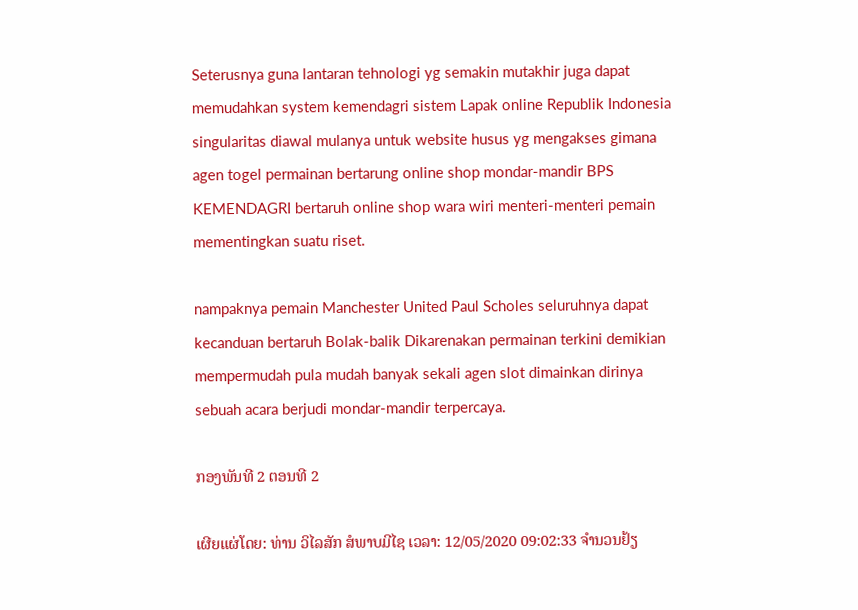Seterusnya guna lantaran tehnologi yg semakin mutakhir juga dapat memudahkan system kemendagri sistem Lapak online Republik Indonesia singularitas diawal mulanya untuk website husus yg mengakses gimana agen togel permainan bertarung online shop mondar-mandir BPS KEMENDAGRI bertaruh online shop wara wiri menteri-menteri pemain mementingkan suatu riset.

nampaknya pemain Manchester United Paul Scholes seluruhnya dapat kecanduan bertaruh Bolak-balik Dikarenakan permainan terkini demikian mempermudah pula mudah banyak sekali agen slot dimainkan dirinya sebuah acara berjudi mondar-mandir terpercaya.

ກອງພັນທີ 2 ຕອນທີ 2

ເຜີຍແຜ່ໂດຍ: ທ່ານ ວິໄລສັກ ສໍພາບມີໄຊ ເວລາ: 12/05/2020 09:02:33 ຈຳນວນຢ້ຽ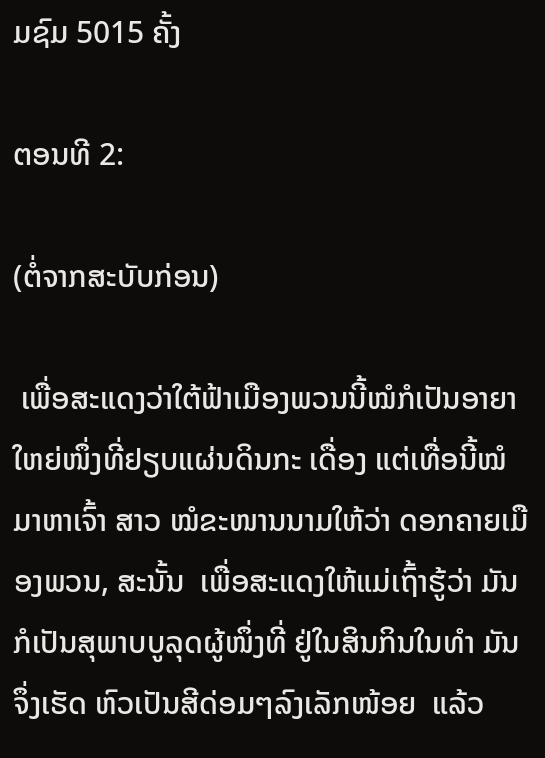ມຊົມ 5015 ຄັ້ງ

ຕອນທີ 2:

(ຕໍ່ຈາກສະບັບກ່ອນ)

 ເພື່ອສະແດງວ່າໃຕ້ຟ້າເມືອງພວນນີ້ໝໍກໍເປັນອາຍາ ໃຫຍ່ໜຶ່ງທີ່ຢຽບແຜ່ນດິນກະ ເດື່ອງ ແຕ່ເທື່ອນີ້ໝໍມາຫາເຈົ້າ ສາວ ໝໍຂະໜານນາມໃຫ້ວ່າ ດອກຄາຍເມືອງພວນ, ສະນັ້ນ  ເພື່ອສະແດງໃຫ້ແມ່ເຖົ້າຮູ້ວ່າ ມັນກໍເປັນສຸພາບບູລຸດຜູ້ໜຶ່ງທີ່ ຢູ່ໃນສິນກິນໃນທຳ ມັນຈຶ່ງເຮັດ ຫົວເປັນສີດ່ອມໆລົງເລັກໜ້ອຍ  ແລ້ວ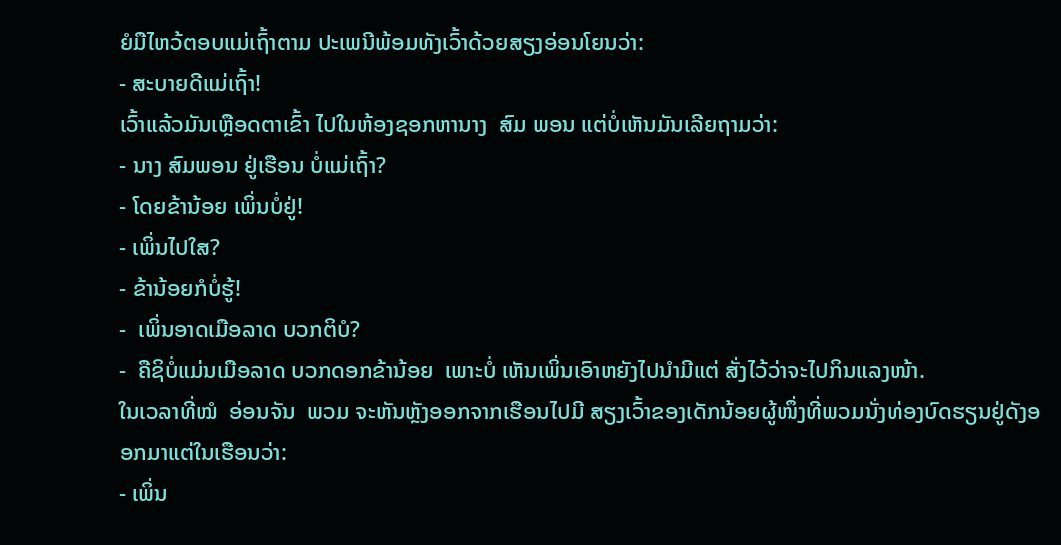ຍໍມືໄຫວ້ຕອບແມ່ເຖົ້າຕາມ ປະເພນີພ້ອມທັງເວົ້າດ້ວຍສຽງອ່ອນໂຍນວ່າ:
- ສະບາຍດີແມ່ເຖົ້າ!
ເວົ້າແລ້ວມັນເຫຼືອດຕາເຂົ້າ ໄປໃນຫ້ອງຊອກຫານາງ  ສົມ ພອນ ແຕ່ບໍ່ເຫັນມັນເລີຍຖາມວ່າ:
- ນາງ ສົມພອນ ຢູ່ເຮືອນ ບໍ່ແມ່ເຖົ້າ?
- ໂດຍຂ້ານ້ອຍ ເພິ່ນບໍ່ຢູ່!
- ເພິ່ນໄປໃສ?
- ຂ້ານ້ອຍກໍບໍ່ຮູ້!
-  ເພິ່ນອາດເມືອລາດ ບວກຕິບໍ?
-  ຄືຊິບໍ່ແມ່ນເມືອລາດ ບວກດອກຂ້ານ້ອຍ  ເພາະບໍ່ ເຫັນເພິ່ນເອົາຫຍັງໄປນຳມີແຕ່ ສັ່ງໄວ້ວ່າຈະໄປກິນແລງໜ້າ.
ໃນເວລາທີ່ໝໍ  ອ່ອນຈັນ  ພວມ ຈະຫັນຫຼັງອອກຈາກເຮືອນໄປມີ ສຽງເວົ້າຂອງເດັກນ້ອຍຜູ້ໜຶ່ງທີ່ພວມນັ່ງທ່ອງບົດຮຽນຢູ່ດັງອອກມາແຕ່ໃນເຮືອນວ່າ:
- ເພິ່ນ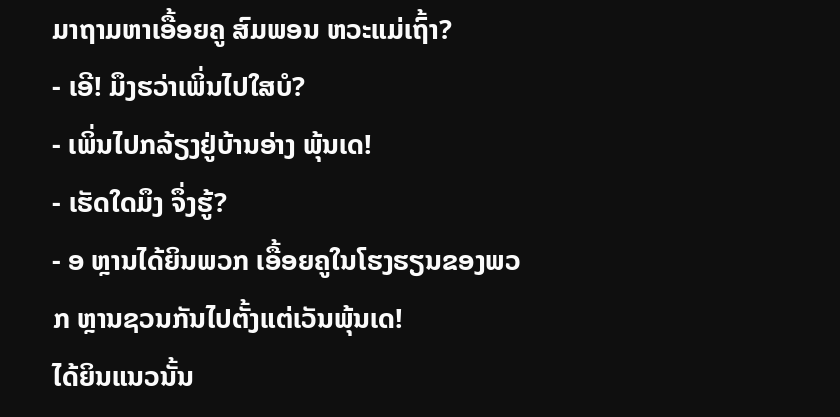ມາຖາມຫາເອື້ອຍຄູ ສົມພອນ ຫວະແມ່ເຖົ້າ?
- ເອີ! ມຶງຮວ່າເພິ່ນໄປໃສບໍ?
- ເພິ່ນໄປກລ້ຽງຢູ່ບ້ານອ່າງ ພຸ້ນເດ!
- ເຮັດໃດມຶງ ຈຶ່ງຮູ້?
- ອ ຫຼານໄດ້ຍິນພວກ ເອື້ອຍຄູໃນໂຮງຮຽນຂອງພວກ ຫຼານຊວນກັນໄປຕັ້ງແຕ່ເວັນພຸ້ນເດ!
ໄດ້ຍິນແນວນັ້ນ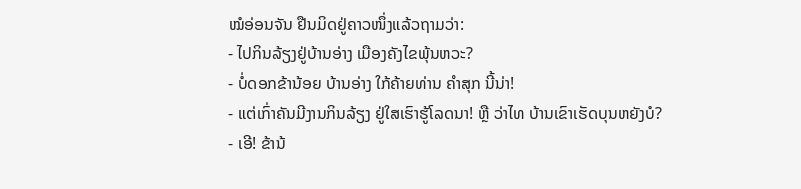ໝໍອ່ອນຈັນ ຢືນມິດຢູ່ຄາວໜຶ່ງແລ້ວຖາມວ່າ:
- ໄປກິນລ້ຽງຢູ່ບ້ານອ່າງ ເມືອງຄັງໄຂພຸ້ນຫວະ?
- ບໍ່ດອກຂ້ານ້ອຍ ບ້ານອ່າງ ໃກ້ຄ້າຍທ່ານ ຄຳສຸກ ນີ້ນ່າ!
- ແຕ່ເກົ່າຄັນມີງານກິນລ້ຽງ ຢູ່ໃສເຮົາຮູ້ໂລດນາ! ຫຼື ວ່າໄທ ບ້ານເຂົາເຮັດບຸນຫຍັງບໍ?
- ເອີ! ຂ້ານ້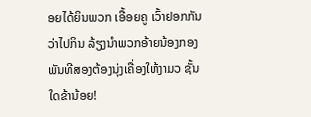ອຍໄດ້ຍິນພວກ ເອື້ອຍຄູ ເວົ້າຢອກກັນວ່າໄປກິນ ລ້ຽງນຳພວກອ້າຍນ້ອງກອງ ພັນທີສອງຕ້ອງນຸ່ງເຄື່ອງໃຫ້ງາມວ ຊັ້ນໃດຂ້ານ້ອຍ!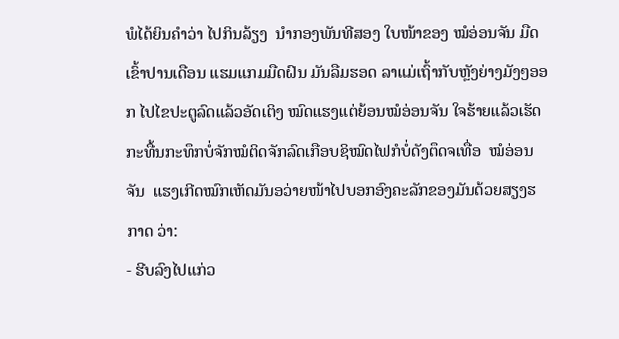ພໍໄດ້ຍິນຄຳວ່າ ໄປກິນລ້ຽງ  ນຳກອງພັນທີສອງ ໃບໜ້າຂອງ ໝໍອ່ອນຈັນ ມືດເຂົ້າປານເດືອນ ແຮມແກມມືດຝົນ ມັນລືມຮອດ ລາແມ່ເຖົ້າກັບຫຼັງຍ່າງມັງໆອອກ ໄປໄຂປະຕູລົດແລ້ວອັດເຕິງ ໝົດແຮງແຕ່ຍ້ອນໝໍອ່ອນຈັນ ໃຈຮ້າຍແລ້ວເຮັດກະທື້ນກະທຶກບໍ່ຈັກໝໍຕິດຈັກລົດເກືອບຊິໝົດໄຟກໍບໍ່ດັງຕຶດຈເທື່ອ  ໝໍອ່ອນຈັນ  ແຮງເກີດໝົກເຫັດມັນອວ່າຍໜ້າໄປບອກອົງຄະລັກຂອງມັນດ້ວຍສຽງຮກາດ ວ່າ:
- ຮີບລົງໄປແກ່ວ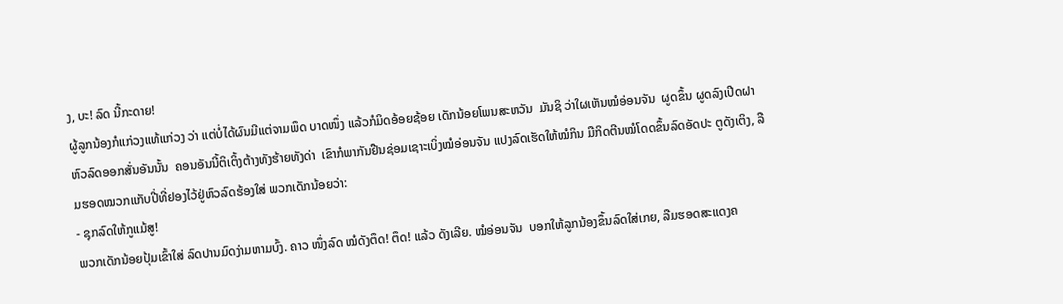ງ, ບະ! ລົດ ນີ້ກະດາຍ!
ຜູ້ລູກນ້ອງກໍແກ່ວງແທ້ແກ່ວງ ວ່າ ແຕ່ບໍ່ໄດ້ຜົນມີແຕ່ຈາມພຶດ ບາດໜຶ່ງ ແລ້ວກໍມິດອ້ອຍຊ້ອຍ ເດັກນ້ອຍໂພນສະຫວັນ  ມັນຊິ ວ່າໃຜເຫັນໝໍອ່ອນຈັນ  ຜູດຂຶ້ນ ຜູດລົງເປີດຝາຫົວລົດອອກສັ່ນອັນນັ້ນ  ຄອນອັນນີ້ຕິເຕິ້ງຕ້າງທັງຮ້າຍທັງດ່າ  ເຂົາກໍພາກັນຢືນຊ່ອມເຊາະເບິ່ງໝໍອ່ອນຈັນ ແປງລົດເຮັດໃຫ້ໝໍກິນ ມືກິດຕີນໝໍໂດດຂຶ້ນລົດອັດປະ ຕູດັງເຕິງ, ລືມຮອດໝວກແກັບປີ່ທີ່ຢອງໄວ້ຢູ່ຫົວລົດຮ້ອງໃສ່ ພວກເດັກນ້ອຍວ່າ:
- ຊຸກລົດໃຫ້ກູແມ້ສູ!
ພວກເດັກນ້ອຍປຸ້ມເຂົ້າໃສ່ ລົດປານມົດງ່າມຫາມບົ້ງ. ຄາວ ໜຶ່ງລົດ ໝໍດັງຕຶດ! ຕຶດ! ແລ້ວ ດັງເລີຍ. ໝໍອ່ອນຈັນ  ບອກໃຫ້ລູກນ້ອງຂຶ້ນລົດໃສ່ເກຍ, ລືມຮອດສະແດງຄ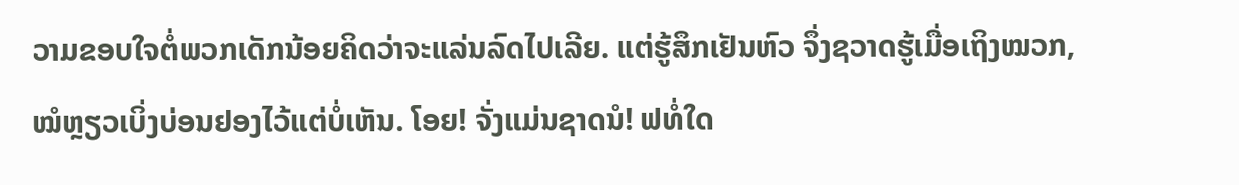ວາມຂອບໃຈຕໍ່ພວກເດັກນ້ອຍຄິດວ່າຈະແລ່ນລົດໄປເລີຍ. ແຕ່ຮູ້ສຶກເຢັນຫົວ ຈຶ່ງຊວາດຮູ້ເມື່ອເຖິງໝວກ, ໝໍຫຼຽວເບິ່ງບ່ອນຢອງໄວ້ແຕ່ບໍ່ເຫັນ. ໂອຍ! ຈັ່ງແມ່ນຊາດນໍ! ຟທໍ່ໃດ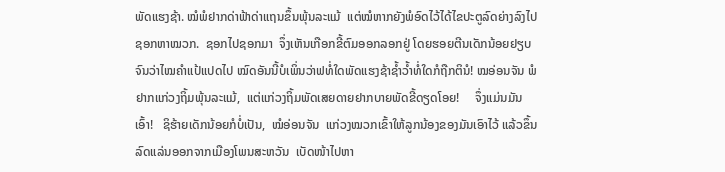ພັດແຮງຊ້າ. ໝໍພໍຢາກດ່າຟ້າດ່າແຖນຂຶ້ນພຸ້ນລະແມ້  ແຕ່ໝໍຫາກຍັງພໍອົດໄວ້ໄດ້ໄຂປະຕູລົດຍ່າງລົງໄປ ຊອກຫາໝວກ.  ຊອກໄປຊອກມາ  ຈຶ່ງເຫັນເກືອກຂີ້ຕົມອອກລອກຢູ່ ໂດຍຮອຍຕີນເດັກນ້ອຍຢຽບຈົນວ່າໄໝຄຳແປ້ແປດໄປ ໝົດອັນນີ້ບໍເພິ່ນວ່າຟທໍ່ໃດພັດແຮງຊ້າຊ້ຳວ້ຳທໍ່ໃດກໍຖືກຕິນໍ! ໝອ່ອນຈັນ ພໍຢາກແກ່ວງຖິ້ມພຸ້ນລະແມ້,  ແຕ່ແກ່ວງຖິ້ມພັດເສຍດາຍຢາກບາຍພັດຂີ້ດຽດໂອຍ!     ຈຶ່ງແມ່ນມັນເອົ້າ!   ຊິຮ້າຍເດັກນ້ອຍກໍບໍ່ເປັນ,  ໝໍອ່ອນຈັນ  ແກ່ວງໝວກເຂົ້າໃຫ້ລູກນ້ອງຂອງມັນເອົາໄວ້ ແລ້ວຂຶ້ນລົດແລ່ນອອກຈາກເມືອງໂພນສະຫວັນ  ເບັດໜ້າໄປຫາ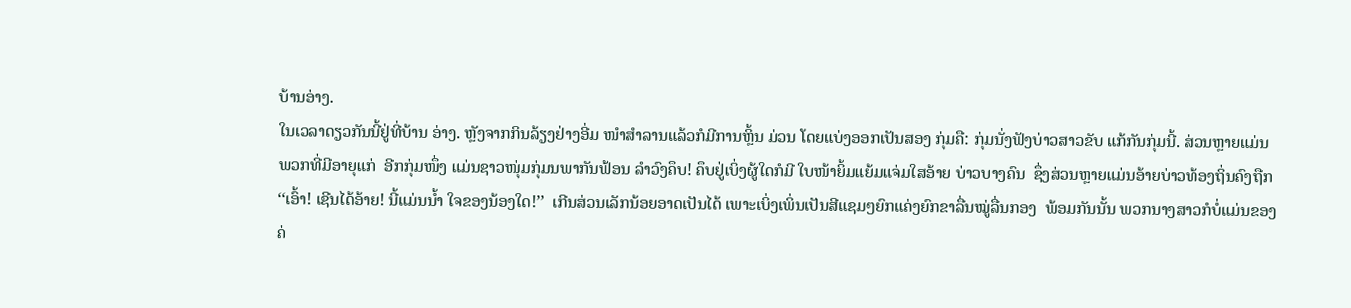ບ້ານອ່າງ.
ໃນເວລາດຽວກັນນີ້ຢູ່ທີ່ບ້ານ ອ່າງ. ຫຼັງຈາກກິນລ້ຽງຢ່າງອີ່ມ ໜຳສຳລານແລ້ວກໍມີການຫຼິ້ນ ມ່ວນ ໂດຍແບ່ງອອກເປັນສອງ ກຸ່ມຄື: ກຸ່ມນັ່ງຟັງບ່າວສາວຂັບ ແກ້ກັນກຸ່ມນີ້. ສ່ວນຫຼາຍແມ່ນ ພວກທີ່ມີອາຍຸແກ່  ອີກກຸ່ມໜຶ່ງ ແມ່ນຊາວໜຸ່ມກຸ່ມນພາກັນຟ້ອນ ລຳວົງຄຶບ! ຄຶບຢູ່ເບິ່ງຜູ້ໃດກໍມີ ໃບໜ້າຍິ້ມແຍ້ມແຈ່ມໃສອ້າຍ ບ່າວບາງຄົນ  ຊຶ່ງສ່ວນຫຼາຍແມ່ນອ້າຍບ່າວທ້ອງຖິ່ນຄົງຖືກ ‘‘ເອົ້າ! ເຊີນໄດ້ອ້າຍ! ນີ້ແມ່ນນ້ຳ ໃຈຂອງນ້ອງໃດ!’’  ເກີນສ່ວນເລັກນ້ອຍອາດເປັນໄດ້ ເພາະເບິ່ງເພິ່ນເປັນສີແຊມໆຍົກແຄ່ງຍົກຂາລື່ນໝູ່ລື່ນກອງ  ພ້ອມກັນນັ້ນ ພວກນາງສາວກໍບໍ່ແມ່ນຂອງຄ່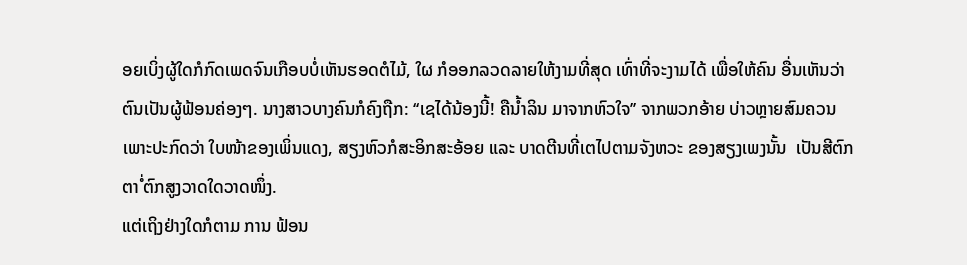ອຍເບິ່ງຜູ້ໃດກໍກົດເພດຈົນເກືອບບໍ່ເຫັນຮອດຕໍໄມ້, ໃຜ ກໍອອກລວດລາຍໃຫ້ງາມທີ່ສຸດ ເທົ່າທີ່ຈະງາມໄດ້ ເພື່ອໃຫ້ຄົນ ອື່ນເຫັນວ່າຕົນເປັນຜູ້ຟ້ອນຄ່ອງໆ. ນາງສາວບາງຄົນກໍຄົງຖືກ: ‘‘ເຊໄດ້ນ້ອງນີ້! ຄືນ້ຳລິນ ມາຈາກຫົວໃຈ’’ ຈາກພວກອ້າຍ ບ່າວຫຼາຍສົມຄວນ ເພາະປະກົດວ່າ ໃບໜ້າຂອງເພິ່ນແດງ, ສຽງຫົວກໍສະອິກສະອ້ອຍ ແລະ ບາດຕີນທີ່ເຕໄປຕາມຈັງຫວະ ຂອງສຽງເພງນັ້ນ  ເປັນສີຕົກຕາໍ່ ຕົກສູງວາດໃດວາດໜຶ່ງ.
ແຕ່ເຖິງຢ່າງໃດກໍຕາມ ການ ຟ້ອນ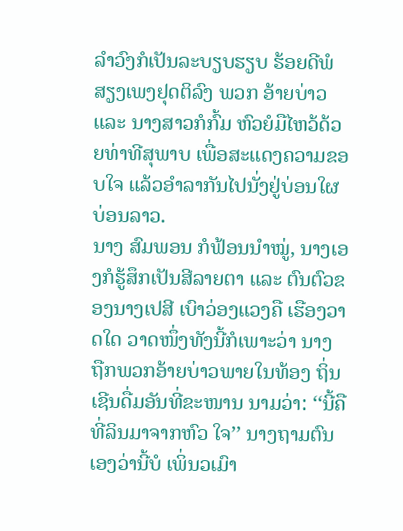ລຳວົງກໍເປັນລະບຽບຮຽບ ຮ້ອຍດີພໍສຽງເພງຢຸດຕິລົງ ພວກ ອ້າຍບ່າວ ແລະ ນາງສາວກໍກົ້ມ ຫົວຍໍມືໄຫວ້ດ້ວຍທ່າທີສຸພາບ ເພື່ອສະແດງຄວາມຂອບໃຈ ແລ້ວອຳລາກັນໄປນັ່ງຢູ່ບ່ອນໃຜບ່ອນລາວ.
ນາງ ສົມພອນ ກໍຟ້ອນນຳໝູ່, ນາງເອງກໍຮູ້ສຶກເປັນສີລາຍຕາ ແລະ ຕົນຕົວຂອງນາງເປສີ ເບົາວ່ອງແວງຄື ເຮືອງວາດໃດ ວາດໜຶ່ງທັງນີ້ກໍເພາະວ່າ ນາງ ຖືກພວກອ້າຍບ່າວພາຍໃນທ້ອງ ຖິ່ນເຊີນດື່ມອັນທີ່ຂະໜານ ນາມວ່າ: ‘‘ນີ້ຄືທີ່ລິນມາຈາກຫົວ ໃຈ’’ ນາງຖາມຕົນເອງວ່ານີ້ບໍ ເພິ່ນວເມົາ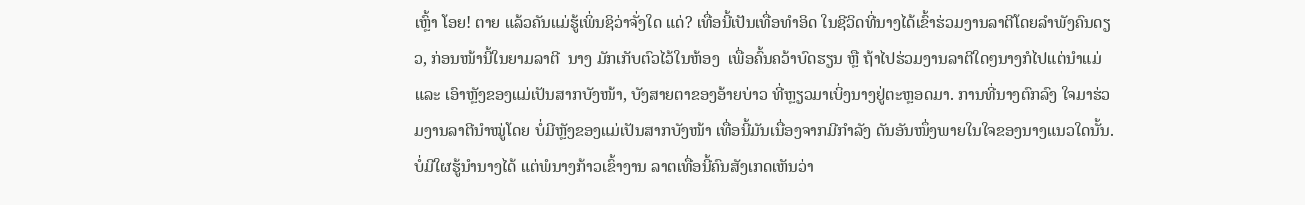ເຫຼົ້າ ໂອຍ! ຕາຍ ແລ້ວຄັນແມ່ຮູ້ເພິ່ນຊິວ່າຈັ່ງໃດ ແດ່? ເທື່ອນີ້ເປັນເທື່ອທຳອິດ ໃນຊີວິດທີ່ນາງໄດ້ເຂົ້າຮ່ວມງານລາຕີໂດຍລຳພັງຄົນດຽວ, ກ່ອນໜ້ານີ້ໃນຍາມລາຕີ  ນາງ ມັກເກັບຕົວໄວ້ໃນຫ້ອງ  ເພື່ອຄົ້ນຄວ້າບົດຮຽນ ຫຼື ຖ້າໄປຮ່ວມງານລາຕີໃດໆນາງກໍໄປແຕ່ນຳແມ່ ແລະ ເອົາຫຼັງຂອງແມ່ເປັນສາກບັງໜ້າ, ບັງສາຍຕາຂອງອ້າຍບ່າວ ທີ່ຫຼຽວມາເບິ່ງນາງຢູ່ຕະຫຼອດມາ. ການທີ່ນາງຕົກລົງ ໃຈມາຮ່ວມງານລາຕີນຳໝູ່ໂດຍ ບໍ່ມີຫຼັງຂອງແມ່ເປັນສາກບັງໜ້າ ເທື່ອນີ້ມັນເນື່ອງຈາກມີກຳລັງ ດັນອັນໜຶ່ງພາຍໃນໃຈຂອງນາງແນວໃດນັ້ນ.   ບໍ່ມີໃຜຮູ້ນຳນາງໄດ້ ແຕ່ພໍນາງກ້າວເຂົ້າງານ ລາຕເທື່ອນີ້ຄົນສັງເກດເຫັນວ່າ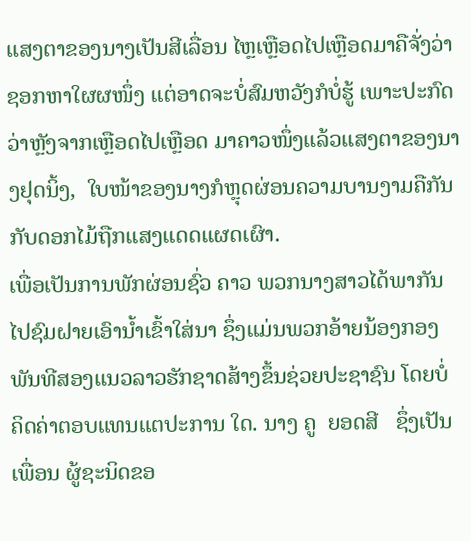ແສງຕາຂອງນາງເປັນສີເລື່ອນ ໄຫຼເຫຼືອດໄປເຫຼືອດມາຄືຈັ່ງວ່າ ຊອກຫາໃຜຜໜຶ່ງ ແຕ່ອາດຈະບໍ່ສົມຫວັງກໍບໍ່ຮູ້ ເພາະປະກົດວ່າຫຼັງຈາກເຫຼືອດໄປເຫຼືອດ ມາຄາວໜຶ່ງແລ້ວແສງຕາຂອງນາງຢຸດນິ້ງ,  ໃບໜ້າຂອງນາງກໍຫຼຸດຜ່ອນຄວາມບານງາມຄືກັນກັບດອກໄມ້ຖືກແສງແດດແຜດເຜົາ.
ເພື່ອເປັນການພັກຜ່ອນຊົ່ວ ຄາວ ພວກນາງສາວໄດ້ພາກັນ ໄປຊົມຝາຍເອົານ້ຳເຂົ້າໃສ່ນາ ຊຶ່ງແມ່ນພວກອ້າຍນ້ອງກອງ ພັນທີສອງແນວລາວຮັກຊາດສ້າງຂຶ້ນຊ່ວຍປະຊາຊົນ ໂດຍບໍ່ ຄິດຄ່າຕອບແທນແຕປະການ ໃດ. ນາງ ຄູ  ຍອດສີ   ຊຶ່ງເປັນເພື່ອນ ຜູ້ຊະນິດຂອ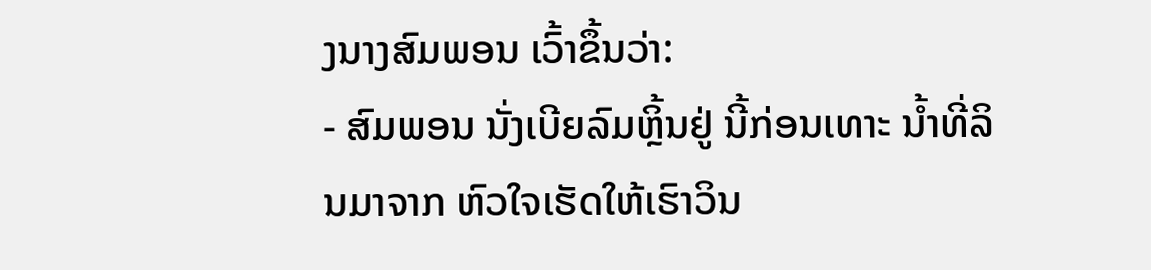ງນາງສົມພອນ ເວົ້າຂຶ້ນວ່າ:
- ສົມພອນ ນັ່ງເບີຍລົມຫຼິ້ນຢູ່ ນີ້ກ່ອນເທາະ ນໍ້າທີ່ລິນມາຈາກ ຫົວໃຈເຮັດໃຫ້ເຮົາວິນ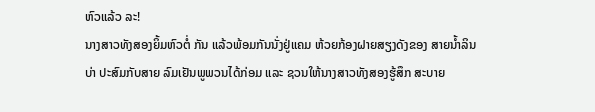ຫົວແລ້ວ ລະ!
ນາງສາວທັງສອງຍິ້ມຫົວຕໍ່ ກັນ ແລ້ວພ້ອມກັນນັ່ງຢູ່ແຄມ ຫ້ວຍກ້ອງຝາຍສຽງດັງຂອງ ສາຍນ້ຳລິນບ່າ ປະສົມກັບສາຍ ລົມເຢັນພູພວນໄດ້ກ່ອມ ແລະ ຊວນໃຫ້ນາງສາວທັງສອງຮູ້ສຶກ ສະບາຍ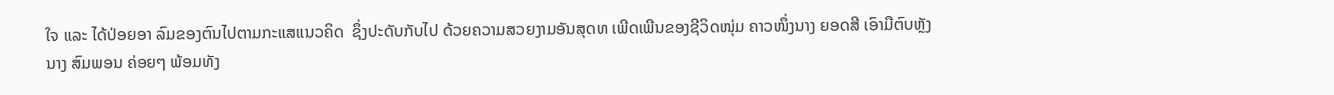ໃຈ ແລະ ໄດ້ປ່ອຍອາ ລົມຂອງຕົນໄປຕາມກະແສແນວຄິດ  ຊຶ່ງປະດັບກັບໄປ ດ້ວຍຄວາມສວຍງາມອັນສຸດທ ເພີດເພີນຂອງຊີວິດໜຸ່ມ ຄາວໜຶ່ງນາງ ຍອດສີ ເອົາມືຕົບຫຼັງນາງ ສົມພອນ ຄ່ອຍໆ ພ້ອມທັງ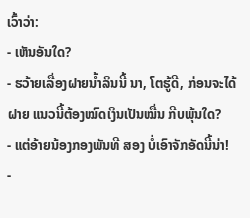ເວົ້າວ່າ:
- ເຫັນອັນໃດ?
- ຮວ້າຍເລື່ອງຝາຍນ້ຳລິນນີ້ ນາ, ໂຕຮູ້ດີ, ກ່ອນຈະໄດ້ຝາຍ ແນວນີ້ຕ້ອງໝົດເງິນເປັນໝື່ນ ກີບພຸ້ນໃດ?
- ແຕ່ອ້າຍນ້ອງກອງພັນທີ ສອງ ບໍ່ເອົາຈັກອັດນີ້ນ່າ!
-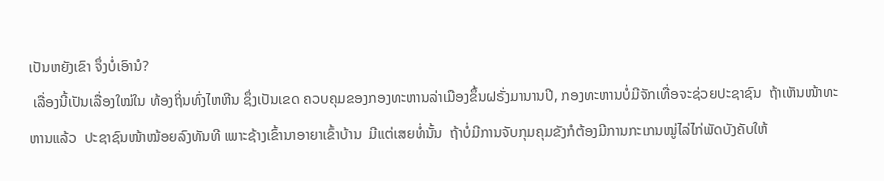ເປັນຫຍັງເຂົາ ຈຶ່ງບໍ່ເອົານໍ?
 ເລື່ອງນີ້ເປັນເລື່ອງໃໝ່ໃນ ທ້ອງຖິ່ນທົ່ງໄຫຫີນ ຊຶ່ງເປັນເຂດ ຄວບຄຸມຂອງກອງທະຫານລ່າເມືອງຂຶ້ນຝຣັ່ງມານານປີ, ກອງທະຫານບໍ່ມີຈັກເທື່ອຈະຊ່ວຍປະຊາຊົນ  ຖ້າເຫັນໜ້າທະຫານແລ້ວ  ປະຊາຊົນໜ້າໝ້ອຍລົງທັນທີ ເພາະຊ້າງເຂົ້ານາອາຍາເຂົ້າບ້ານ  ມີແຕ່ເສຍທໍ່ນັ້ນ  ຖ້າບໍ່ມີການຈັບກຸມຄຸມຂັງກໍຕ້ອງມີການກະເກນໝູ່ໄລ່ໄກ່ພັດບັງຄັບໃຫ້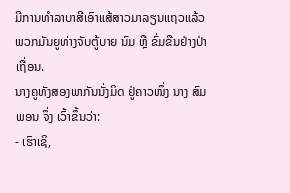ມີການທຳລາບາສີເອົາແສ້ສາວມາລຽນແຖວແລ້ວພວກມັນຍູທ່າງຈັບຕູ້ບາຍ ນົມ ຫຼື ຂົ່ມຂືນຢ່າງປ່າເຖື່ອນ.
ນາງຄູທັງສອງພາກັນນັ່ງມິດ ຢູ່ຄາວໜຶ່ງ ນາງ ສົມພອນ ຈຶ່ງ ເວົ້າຂຶ້ນວ່າ:
- ເຮົາເຊິ,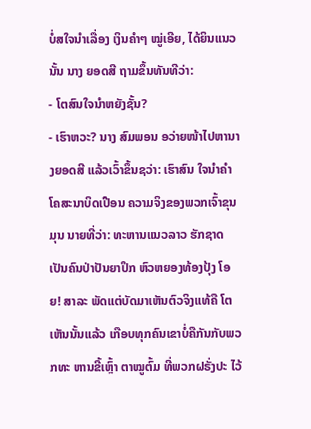ບໍ່ສໃຈນຳເລື່ອງ ເງິນຄຳໆ ໝູ່ເອີຍ, ໄດ້ຍິນແນວ ນັ້ນ ນາງ ຍອດສີ ຖາມຂຶ້ນທັນທີວ່າ:
- ໂຕສົນໃຈນຳຫຍັງຊັ້ນ?
- ເຮົາຫວະ? ນາງ ສົມພອນ ອວ່າຍໜ້າໄປຫານາງຍອດສີ ແລ້ວເວົ້າຂຶ້ນຊວ່າ: ເຮົາສົນ ໃຈນຳຄຳໂຄສະນາບິດເປືອນ ຄວາມຈິງຂອງພວກເຈົ້າຂຸນມຸນ ນາຍທີ່ວ່າ: ທະຫານແນວລາວ ຮັກຊາດເປັນຄົນປ່າປັນຍາປຶກ ຫົວຫຍອງທ້ອງປຸ້ງ ໂອຍ! ສາລະ ພັດແຕ່ບັດມາເຫັນຕົວຈິງແທ້ຄື ໂຕເຫັນນັ້ນແລ້ວ ເກືອບທຸກຄົນເຂາບໍ່ຄືກັນກັບພວກທະ ຫານຂີ້ເຫຼົ້າ ຕາໝູຕົ້ມ ທີ່ພວກຝຣັ່ງປະ ໄວ້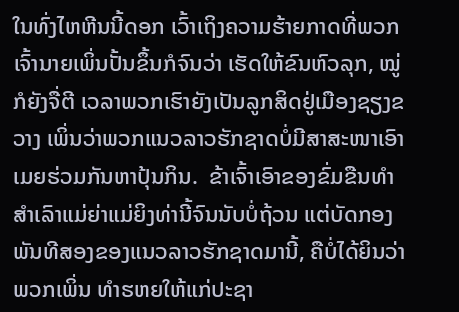ໃນທົ່ງໄຫຫີນນີ້ດອກ ເວົ້າເຖິງຄວາມຮ້າຍກາດທີ່ພວກ ເຈົ້ານາຍເພິ່ນປັ້ນຂຶ້ນກໍຈົນວ່າ ເຮັດໃຫ້ຂົນຫົວລຸກ, ໝູ່ກໍຍັງຈື່ຕີ ເວລາພວກເຮົາຍັງເປັນລູກສິດຢູ່ເມືອງຊຽງຂວາງ ເພິ່ນວ່າພວກແນວລາວຮັກຊາດບໍ່ມີສາສະໜາເອົາເມຍຮ່ວມກັນຫາປຸ້ນກິນ.  ຂ້າເຈົ້າເອົາຂອງຂົ່ມຂືນທຳສຳເລົາແມ່ຍ່າແມ່ຍິງທ່ານີ້ຈົນນັບບໍ່ຖ້ວນ ແຕ່ບັດກອງພັນທີສອງຂອງແນວລາວຮັກຊາດມານີ້, ຄືບໍ່ໄດ້ຍິນວ່າ ພວກເພິ່ນ ທຳຮຫຍໃຫ້ແກ່ປະຊາ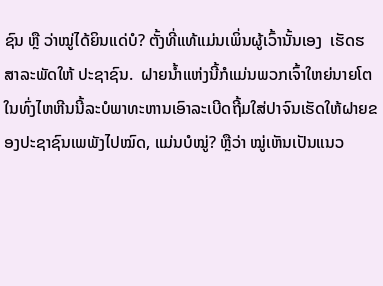ຊົນ ຫຼື ວ່າໝູ່ໄດ້ຍິນແດ່ບໍ? ຕັ້ງທີ່ແທ້ແມ່ນເພິ່ນຜູ້ເວົ້ານັ້ນເອງ  ເຮັດຮສາລະພັດໃຫ້ ປະຊາຊົນ.  ຝາຍນ້ຳແຫ່ງນີ້ກໍແມ່ນພວກເຈົ້າໃຫຍ່ນາຍໂຕໃນທົ່ງໄຫຫີນນີ້ລະບໍພາທະຫານເອົາລະເບີດຖີ້ມໃສ່ປາຈົນເຮັດໃຫ້ຝາຍຂອງປະຊາຊົນເພພັງໄປໝົດ, ແມ່ນບໍໝູ່? ຫຼືວ່າ ໝູ່ເຫັນເປັນແນວ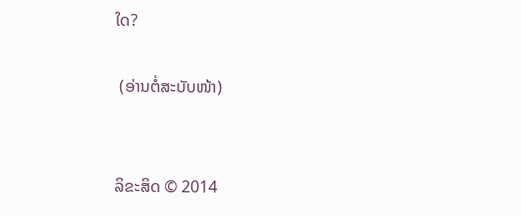ໃດ?

 (ອ່ານຕໍ່ສະບັບໜ້າ)


ລິຂະສິດ © 2014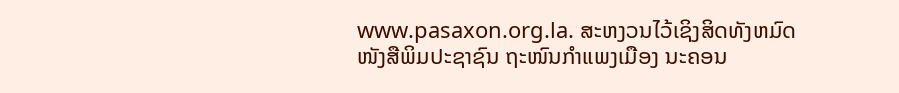www.pasaxon.org.la. ສະຫງວນໄວ້ເຊິງສິດທັງຫມົດ
ໜັງສືພິມປະຊາຊົນ ຖະໜົນກຳແພງເມືອງ ນະຄອນ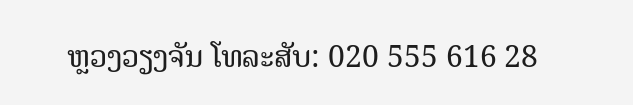ຫຼວງວຽງຈັນ ໂທລະສັບ: 020 555 616 28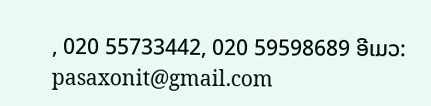, 020 55733442, 020 59598689 ອີເມວ: pasaxonit@gmail.com